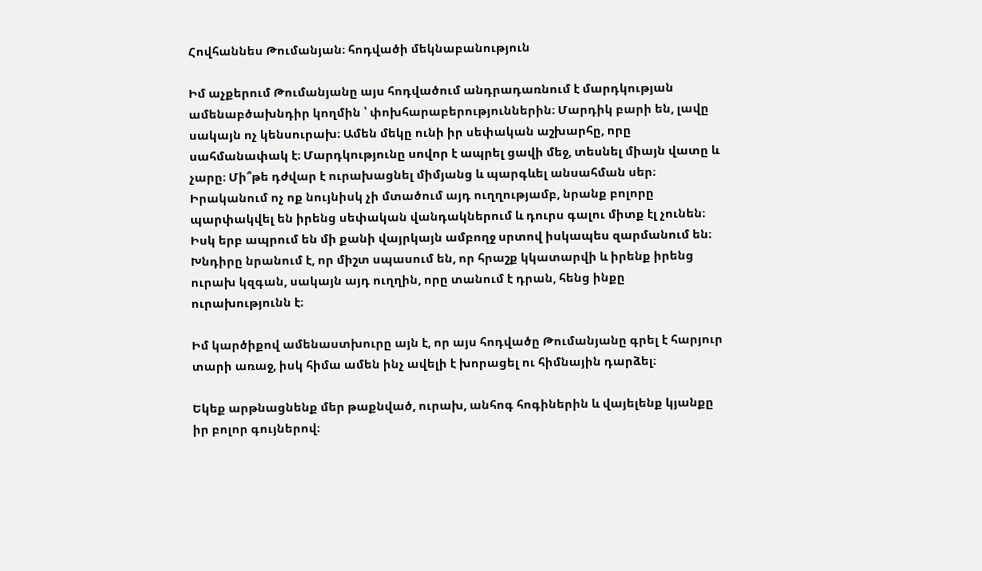Հովհաննես Թումանյան։ հոդվածի մեկնաբանություն

Իմ աչքերում Թումանյանը այս հոդվածում անդրադառնում է մարդկության ամենաբծախնդիր կողմին ՝ փոխհարաբերություններին։ Մարդիկ բարի են, լավը սակայն ոչ կենսուրախ։ Ամեն մեկը ունի իր սեփական աշխարհը, որը սահմանափակ է։ Մարդկությունը սովոր է ապրել ցավի մեջ, տեսնել միայն վատը և չարը։ Մի՞թե դժվար է ուրախացնել միմյանց և պարգևել անսահման սեր։ Իրականում ոչ ոք նույնիսկ չի մտածում այդ ուղղությամբ, նրանք բոլորը պարփակվել են իրենց սեփական վանդակներում և դուրս գալու միտք էլ չունեն։ Իսկ երբ ապրում են մի քանի վայրկայն ամբողջ սրտով իսկապես զարմանում են։ Խնդիրը նրանում է, որ միշտ սպասում են, որ հրաշք կկատարվի և իրենք իրենց ուրախ կզգան, սակայն այդ ուղղին, որը տանում է դրան, հենց ինքը ուրախությունն է։

Իմ կարծիքով ամենաստխուրը այն է, որ այս հոդվածը Թումանյանը գրել է հարյուր տարի առաջ, իսկ հիմա ամեն ինչ ավելի է խորացել ու հիմնային դարձել։

Եկեք արթնացնենք մեր թաքնված, ուրախ, անհոգ հոգիներին և վայելենք կյանքը իր բոլոր գույներով։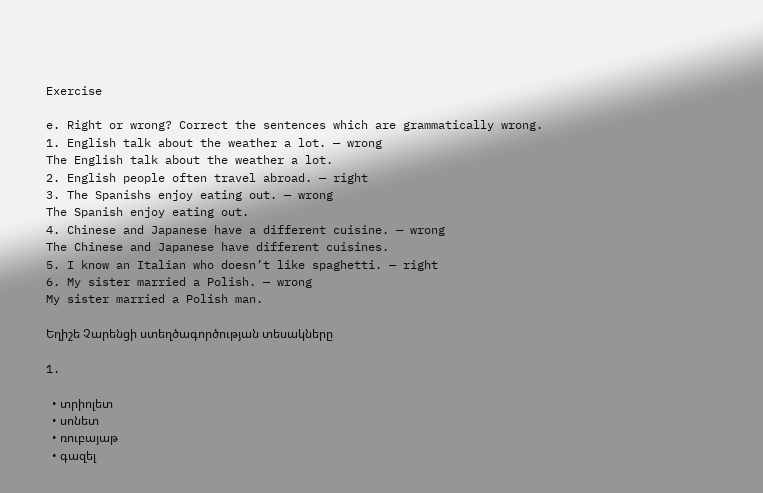Exercise

e. Right or wrong? Correct the sentences which are grammatically wrong.
1. English talk about the weather a lot. — wrong
The English talk about the weather a lot.
2. English people often travel abroad. — right
3. The Spanishs enjoy eating out. — wrong
The Spanish enjoy eating out.
4. Chinese and Japanese have a different cuisine. — wrong
The Chinese and Japanese have different cuisines.
5. I know an Italian who doesn’t like spaghetti. — right
6. My sister married a Polish. — wrong
My sister married a Polish man.

Եղիշե Չարենցի ստեղծագործության տեսակները

1.

  • տրիոլետ
  • սոնետ
  • ռուբայաթ
  • գազել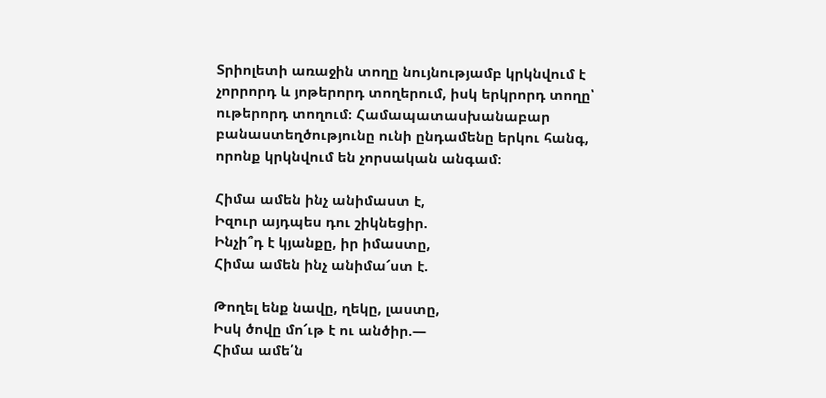Տրիոլետի առաջին տողը նույնությամբ կրկնվում է չորրորդ և յոթերորդ տողերում, իսկ երկրորդ տողը՝ ութերորդ տողում։ Համապատասխանաբար բանաստեղծությունը ունի ընդամենը երկու հանգ, որոնք կրկնվում են չորսական անգամ։

Հիմա ամեն ինչ անիմաստ է,
Իզուր այդպես դու շիկնեցիր.
Ինչի՞դ է կյանքը, իր իմաստը,
Հիմա ամեն ինչ անիմա՜ստ է.

Թողել ենք նավը, ղեկը, լաստը,
Իսկ ծովը մո՜ւթ է ու անծիր.—
Հիմա ամե՛ն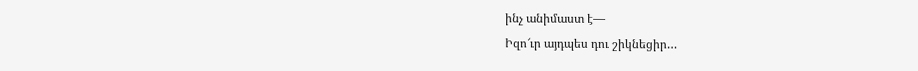ինչ անիմաստ է—
Իզո՜ւր այդպես դու շիկնեցիր…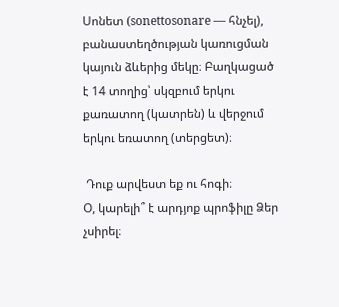Սոնետ (sonettosonare — հնչել), բանաստեղծության կառուցման կայուն ձևերից մեկը։ Բաղկացած է 14 տողից՝ սկզբում երկու քառատող (կատրեն) և վերջում երկու եռատող (տերցետ)։

 Դուք արվեստ եք ու հոգի։
Օ, կարելի՞ է արդյոք պրոֆիլը Ձեր չսիրել։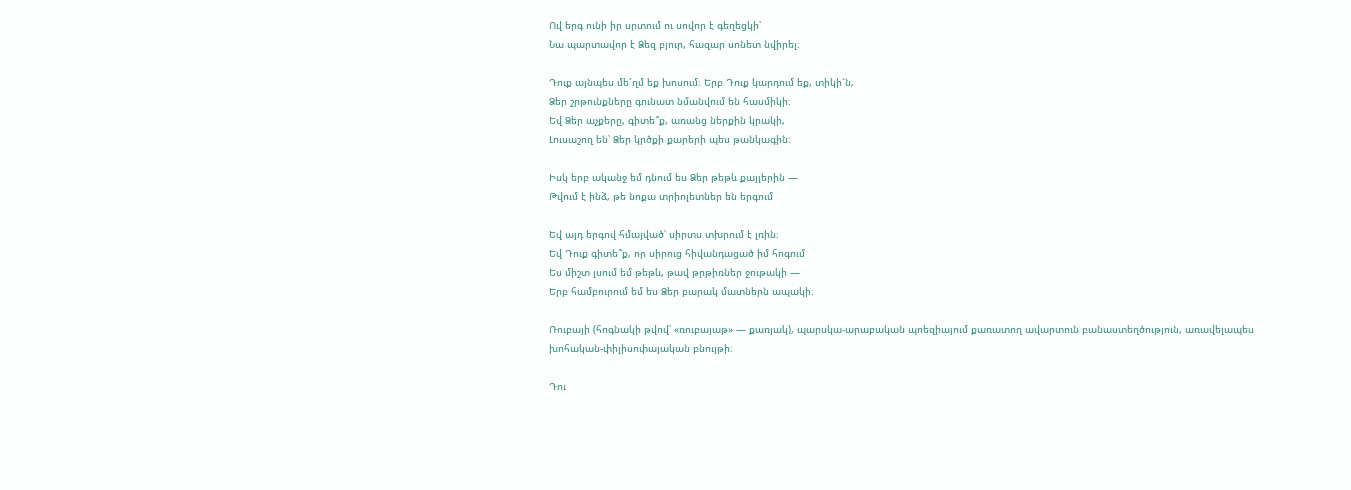Ով երգ ունի իր սրտում ու սովոր է գեղեցկի՝
Նա պարտավոր է Ձեզ բյուր, հազար սոնետ նվիրել։

Դուք այնպես մե՜ղմ եք խոսում։ Երբ Դուք կարդում եք, տիկի՜ն,
Ձեր շրթունքները գունատ նմանվում են հասմիկի։
Եվ Ձեր աչքերը, գիտե՞ք, առանց ներքին կրակի,
Լուսաշող են՝ Ձեր կրծքի քարերի պես թանկագին։

Իսկ երբ ականջ եմ դնում ես Ձեր թեթև քայլերին —
Թվում է ինձ, թե նոքա տրիոլետներ են երգում

Եվ այդ երգով հմայված՝ սիրտս տխրում է լռին։
Եվ Դուք գիտե՞ք, որ սիրուց հիվանդացած իմ հոգում
Ես միշտ լսում եմ թեթև, թավ թրթիռներ ջութակի —
Երբ համբուրում եմ ես Ձեր բարակ մատներն ապակի։

Ռուբայի (հոգնակի թվով՝ «ռուբայաթ» — քառյակ), պարսկա-արաբական պոեզիայում քառատող ավարտուն բանաստեղծություն, առավելապես խոհական-փիլիսոփայական բնույթի։

Դու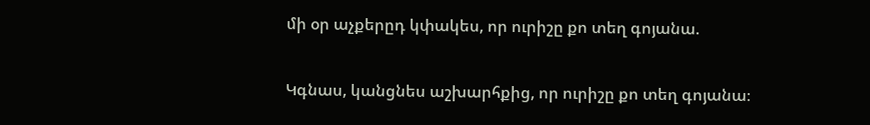մի օր աչքերըդ կփակես, որ ուրիշը քո տեղ գոյանա.

Կգնաս, կանցնես աշխարհքից, որ ուրիշը քո տեղ գոյանա։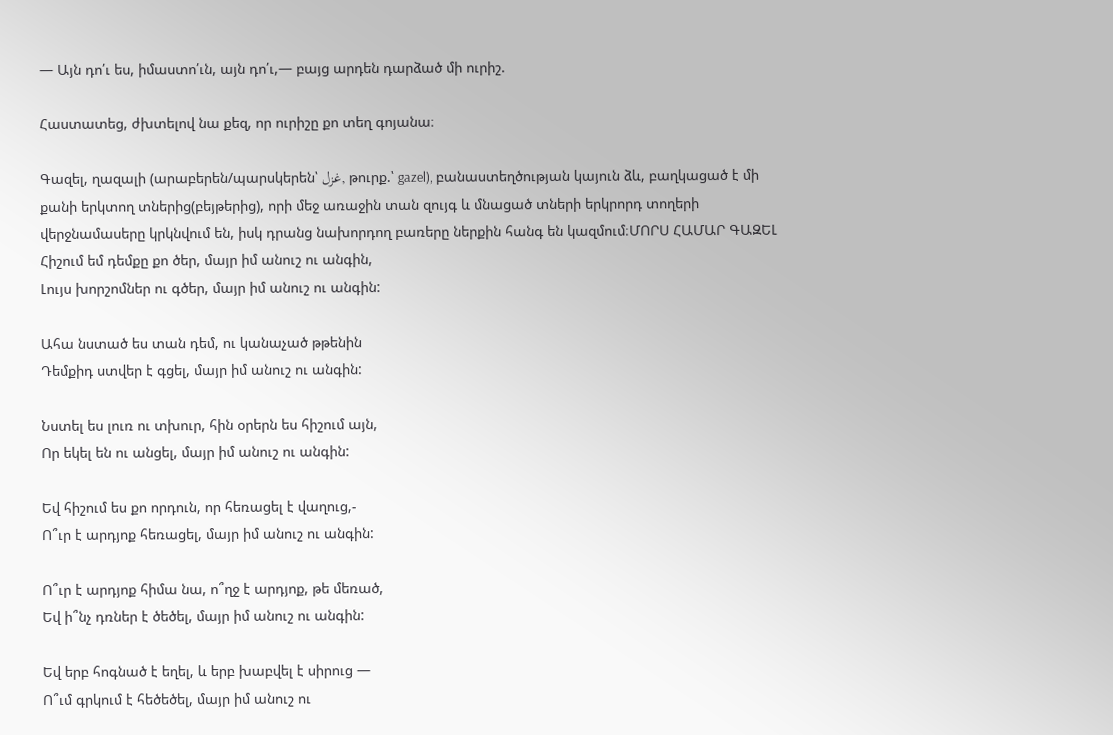— Այն դո՛ւ ես, իմաստո՛ւն, այն դո՛ւ,— բայց արդեն դարձած մի ուրիշ.

Հաստատեց, ժխտելով նա քեզ, որ ուրիշը քո տեղ գոյանա։

Գազել, ղազալի (արաբերեն/պարսկերեն՝ غزل, թուրք.՝ gazel), բանաստեղծության կայուն ձև, բաղկացած է մի քանի երկտող տներից(բեյթերից), որի մեջ առաջին տան զույգ և մնացած տների երկրորդ տողերի վերջնամասերը կրկնվում են, իսկ դրանց նախորդող բառերը ներքին հանգ են կազմում։ՄՈՐՍ ՀԱՄԱՐ ԳԱԶԵԼ
Հիշում եմ դեմքը քո ծեր, մայր իմ անուշ ու անգին,
Լույս խորշոմներ ու գծեր, մայր իմ անուշ ու անգին:

Ահա նստած ես տան դեմ, ու կանաչած թթենին
Դեմքիդ ստվեր է գցել, մայր իմ անուշ ու անգին:

Նստել ես լուռ ու տխուր, հին օրերն ես հիշում այն,
Որ եկել են ու անցել, մայր իմ անուշ ու անգին:

Եվ հիշում ես քո որդուն, որ հեռացել է վաղուց,-
Ո՞ւր է արդյոք հեռացել, մայր իմ անուշ ու անգին:

Ո՞ւր է արդյոք հիմա նա, ո՞ղջ է արդյոք, թե մեռած,
Եվ ի՞նչ դռներ է ծեծել, մայր իմ անուշ ու անգին:

Եվ երբ հոգնած է եղել, և երբ խաբվել է սիրուց —
Ո՞ւմ գրկում է հեծեծել, մայր իմ անուշ ու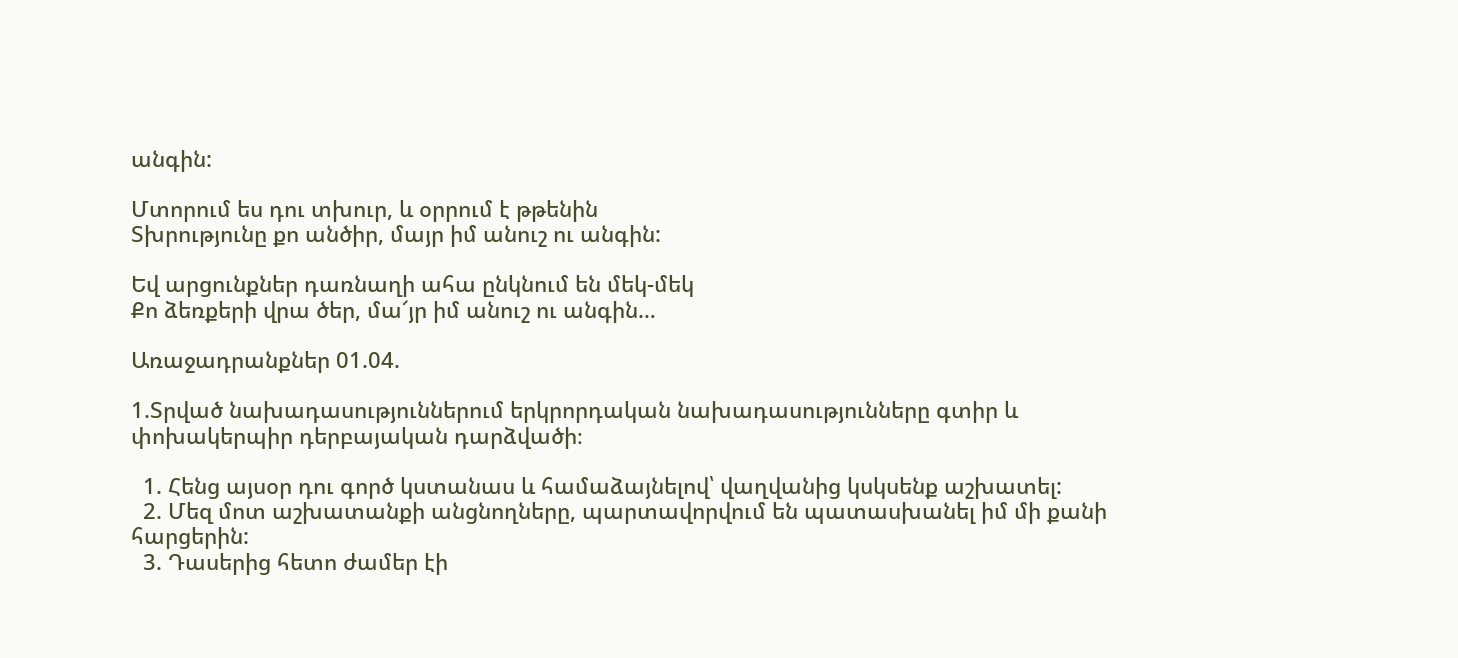անգին:

Մտորում ես դու տխուր, և օրրում է թթենին
Տխրությունը քո անծիր, մայր իմ անուշ ու անգին:

Եվ արցունքներ դառնաղի ահա ընկնում են մեկ-մեկ
Քո ձեռքերի վրա ծեր, մա՜յր իմ անուշ ու անգին…

Առաջադրանքներ 01.04.

1.Տրված նախադասություններում երկրորդական նախադասությունները գտիր և փոխակերպիր դերբայական դարձվածի։

  1. Հենց այսօր դու գործ կստանաս և համաձայնելով՝ վաղվանից կսկսենք աշխատել:
  2. Մեզ մոտ աշխատանքի անցնողները, պարտավորվում են պատասխանել իմ մի քանի հարցերին:
  3. Դասերից հետո ժամեր էի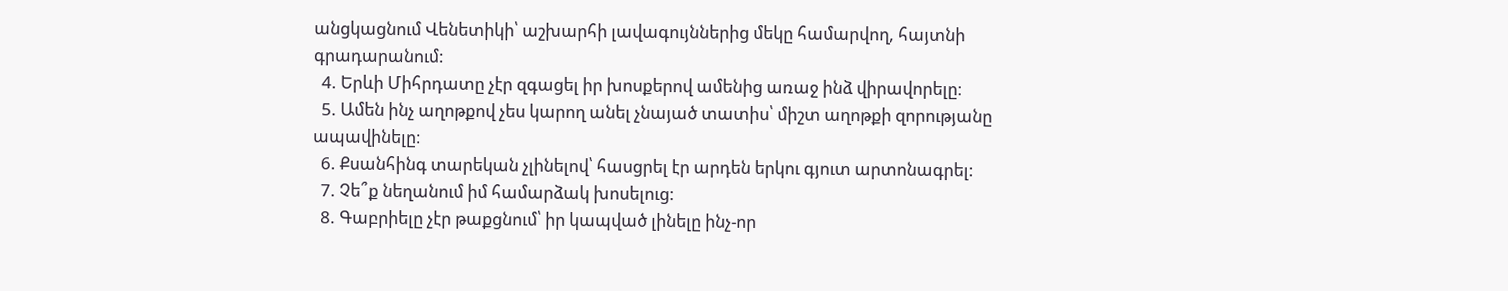անցկացնում Վենետիկի՝ աշխարհի լավագույններից մեկը համարվող, հայտնի գրադարանում:
  4. Երևի Միհրդատը չէր զգացել իր խոսքերով ամենից առաջ ինձ վիրավորելը։
  5. Ամեն ինչ աղոթքով չես կարող անել չնայած տատիս՝ միշտ աղոթքի զորությանը ապավինելը։
  6. Քսանհինգ տարեկան չլինելով՝ հասցրել էր արդեն երկու գյուտ արտոնագրել:
  7. Չե՞ք նեղանում իմ համարձակ խոսելուց:
  8. Գաբրիելը չէր թաքցնում՝ իր կապված լինելը ինչ-որ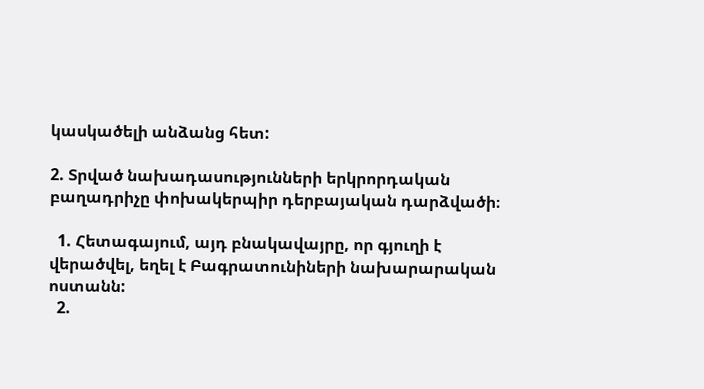կասկածելի անձանց հետ:

2. Տրված նախադասությունների երկրորդական բաղադրիչը փոխակերպիր դերբայական դարձվածի։

  1. Հետագայում, այդ բնակավայրը, որ գյուղի է վերածվել, եղել է Բագրատունիների նախարարական ոստանն:
  2.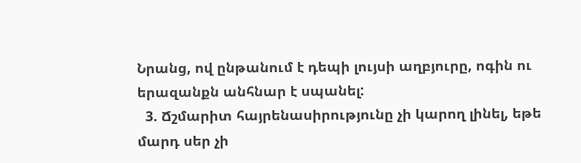Նրանց, ով ընթանում է դեպի լույսի աղբյուրը, ոգին ու երազանքն անհնար է սպանել:
  3. Ճշմարիտ հայրենասիրությունը չի կարող լինել, եթե մարդ սեր չի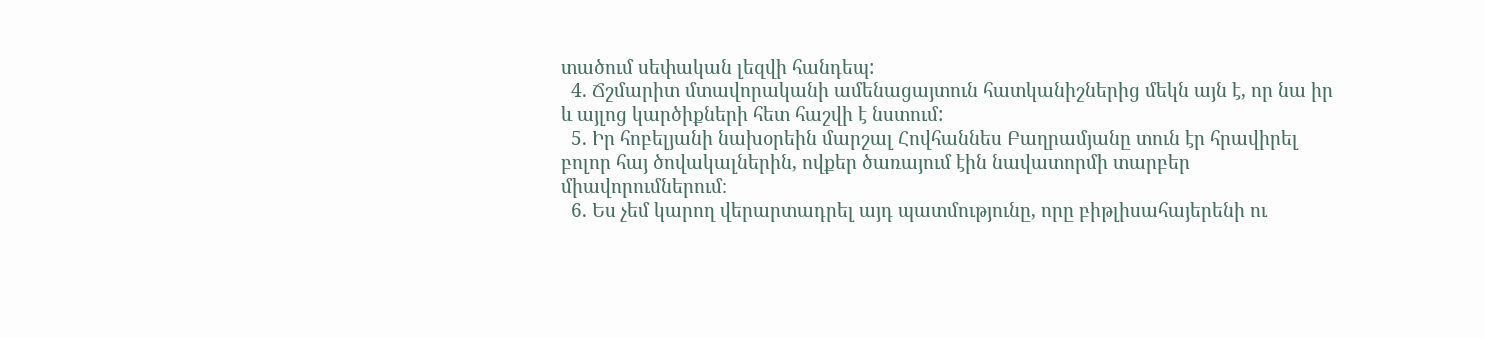տածում սեփական լեզվի հանդեպ:
  4. Ճշմարիտ մտավորականի ամենացայտուն հատկանիշներից մեկն այն է, որ նա իր և այլոց կարծիքների հետ հաշվի է նստում:
  5. Իր հոբելյանի նախօրեին մարշալ Հովհաննես Բաղրամյանը տուն էր հրավիրել բոլոր հայ ծովակալներին, ովքեր ծառայում էին նավատորմի տարբեր միավորումներում։
  6. Ես չեմ կարող վերարտադրել այդ պատմությունը, որը բիթլիսահայերենի ու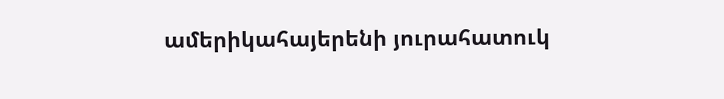ամերիկահայերենի յուրահատուկ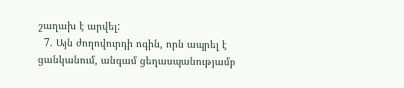շաղախ է արվել:
  7. Այն ժողովուրդի ոգին, որն ապրել է ցանկանում, անգամ ցեղասպանությամբ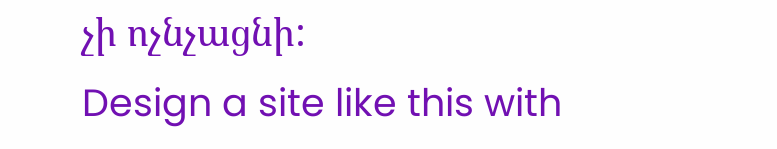չի ոչնչացնի:
Design a site like this with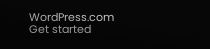WordPress.com
Get started